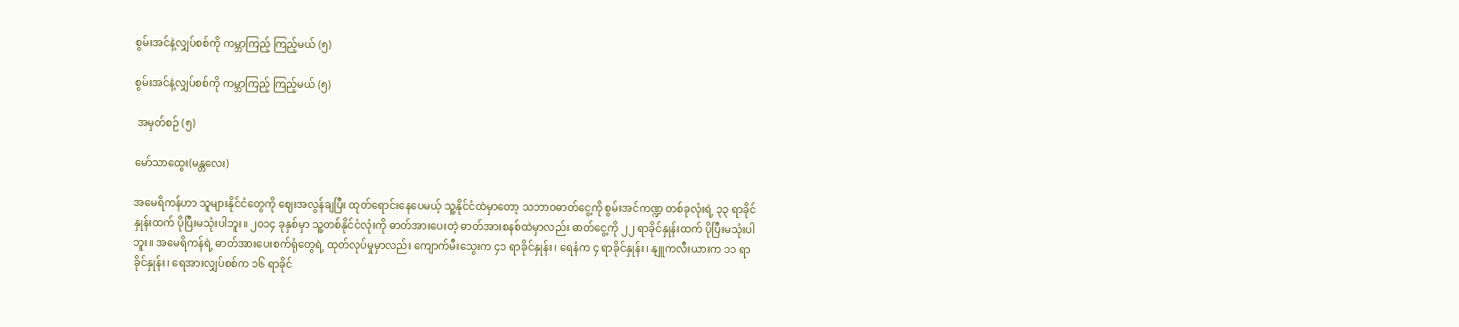စွမ်းအင်နဲ့လျှပ်စစ်ကို ကမ္ဘာကြည့် ကြည့်မယ် (၅)

စွမ်းအင်နဲ့လျှပ်စစ်ကို ကမ္ဘာကြည့် ကြည့်မယ် (၅)

 အမှတ်စဉ် (၅)

မော်သာထွေး(မန္တလေး)

အမေရိကန်ဟာ သူများနိုင်ငံတွေကို ဈေးအလွန်ချပြီး ထုတ်ရောင်းနေပေမယ့် သူ့နိုင်ငံထဲမှာတော့ သဘာဝဓာတ်ငွေ့ကို စွမ်းအင်ကဏ္ဍ တစ်ခုလုံးရဲ့ ၃၃ ရာခိုင်နှုန်းထက် ပိုပြီးမသုံးပါဘူး။ ၂၀၁၄ ခုနှစ်မှာ သူ့တစ်နိုင်ငံလုံးကို ဓာတ်အားပေးတဲ့ ဓာတ်အားစနစ်ထဲမှာလည်း ဓာတ်ငွေ့ကို ၂၂ ရာခိုင်နှုန်းထက် ပိုပြီးမသုံးပါဘူး။ အမေရိကန်ရဲ့ ဓာတ်အားပေးစက်ရုံတွေရဲ့ ထုတ်လုပ်မှုမှာလည်း ကျောက်မီးသွေးက ၄၁ ရာခိုင်နှုန်း၊ ရေနံက ၄ ရာခိုင်နှုန်း၊ နျူကလီးယားက ၁၁ ရာခိုင်နှုန်း၊ ရေအားလျှပ်စစ်က ၁၆ ရာခိုင်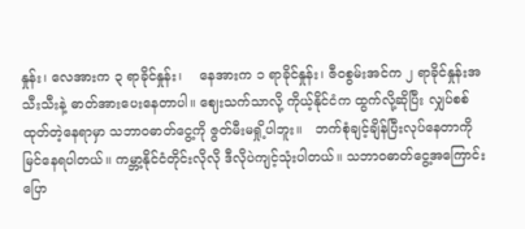နှုန်း၊ လေအားက ၃ ရာခိုင်နှုန်း၊    နေအားက ၁ ရာခိုင်နှုန်း၊ ဇီဝစွမ်းအင်က ၂ ရာခိုင်နှုန်းအသီးသီးနဲ့ ဓာတ်အားပေးနေတာပါ။ ဈေးသက်သာလို့ ကိုယ့်နိုင်ငံက ထွက်လို့ဆိုပြီး လျှပ်စစ်ထုတ်တဲ့နေရာမှာ သဘာဝဓာတ်ငွေ့ကို ဇွတ်မီးမရှို့ပါဘူး။   ဘက်စုံချင့်ချိန်ပြီးလုပ်နေတာကို  မြင်နေရပါတယ်။ ကမ္ဘာ့နိုင်ငံတိုင်းလိုလို ဒီလိုပဲကျင့်သုံးပါတယ်။ သဘာဝဓာတ်ငွေ့အကြောင်းပြော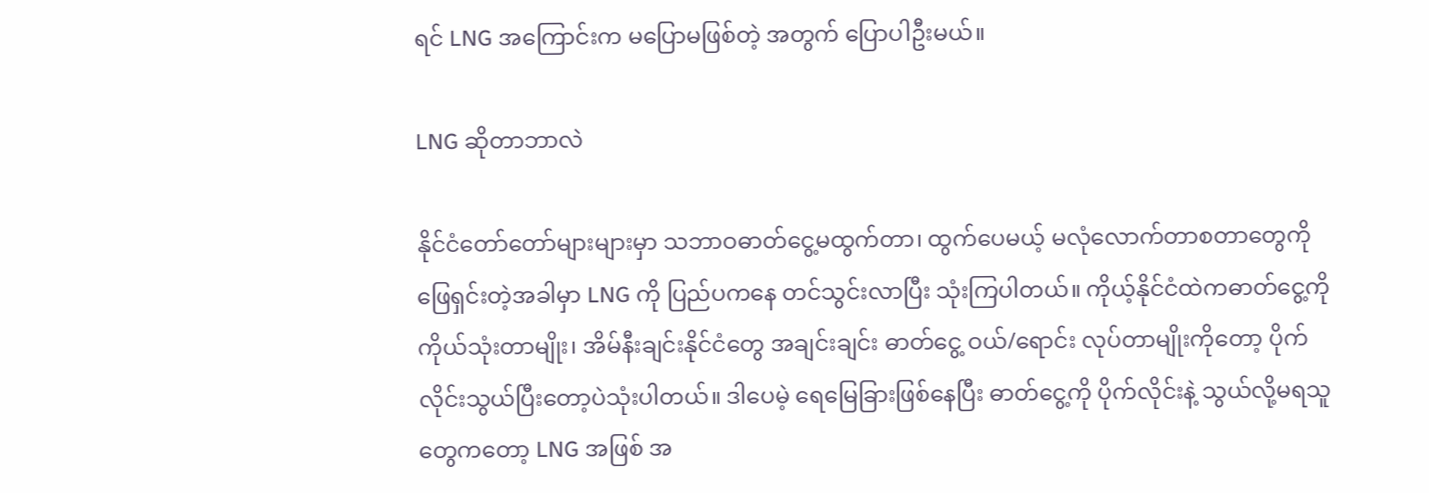ရင် LNG အကြောင်းက မပြောမဖြစ်တဲ့ အတွက် ပြောပါဦးမယ်။

LNG ဆိုတာဘာလဲ

နိုင်ငံတော်တော်များများမှာ သဘာဝဓာတ်ငွေ့မထွက်တာ၊ ထွက်ပေမယ့် မလုံလောက်တာစတာတွေကို ဖြေရှင်းတဲ့အခါမှာ LNG ကို ပြည်ပကနေ တင်သွင်းလာပြီး သုံးကြပါတယ်။ ကိုယ့်နိုင်ငံထဲကဓာတ်ငွေ့ကို ကိုယ်သုံးတာမျိုး၊ အိမ်နီးချင်းနိုင်ငံတွေ အချင်းချင်း ဓာတ်ငွေ့ ဝယ်/ရောင်း လုပ်တာမျိုးကိုတော့ ပိုက်လိုင်းသွယ်ပြီးတော့ပဲသုံးပါတယ်။ ဒါပေမဲ့ ရေမြေခြားဖြစ်နေပြီး ဓာတ်ငွေ့ကို ပိုက်လိုင်းနဲ့ သွယ်လို့မရသူတွေကတော့ LNG အဖြစ် အ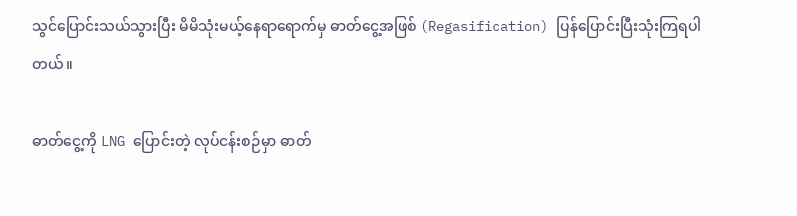သွင်ပြောင်းသယ်သွားပြီး မိမိသုံးမယ့်နေရာရောက်မှ ဓာတ်ငွေ့အဖြစ် (Regasification) ပြန်ပြောင်းပြီးသုံးကြရပါတယ်။

ဓာတ်ငွေ့ကို LNG ပြောင်းတဲ့ လုပ်ငန်းစဉ်မှာ ဓာတ်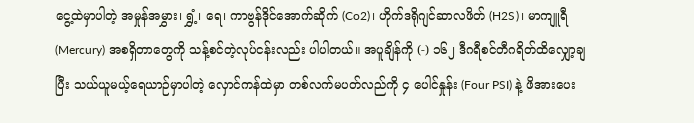ငွေ့ထဲမှာပါတဲ့ အမှုန်အမွှား၊ ရွှံ့၊ ရေ၊ ကာဗွန်ဒိုင်အောက်ဆိုက် (Co2)၊ ဟိုက်ဒရိုဂျင်ဆာလဖိတ် (H2S)၊ မာကျူရီ (Mercury) အစရှိတာတွေကို သန့်စင်တဲ့လုပ်ငန်းလည်း ပါပါတယ်။ အပူချိန်ကို (-) ၁၆၂ ဒီဂရီစင်တီဂရိတ်ထိလျှော့ချပြီး သယ်ယူမယ့်ရေယာဉ်မှာပါတဲ့ လှောင်ကန်ထဲမှာ တစ်လက်မပတ်လည်ကို ၄ ပေါင်နှုန်း (Four PSI) နဲ့ ဖိအားပေး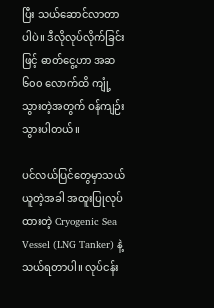ပြီး သယ်ဆောင်လာတာပါပဲ။ ဒီလိုလုပ်လိုက်ခြင်းဖြင့် ဓာတ်ငွေ့ဟာ အဆ ၆၀၀ လောက်ထိ ကျုံ့သွားတဲ့အတွက် ဝန်ကျဉ်းသွားပါတယ်။

ပင်လယ်ပြင်တွေမှာသယ်ယူတဲ့အခါ အထူးပြုလုပ်ထားတဲ့ Cryogenic Sea Vessel (LNG Tanker) နဲ့ သယ်ရတာပါ။ လုပ်ငန်း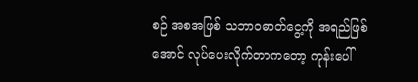စဉ် အစအဖြစ် သဘာဝဓာတ်ငွေ့ကို အရည်ဖြစ်အောင် လုပ်ပေးလိုက်တာကတော့ ကုန်းပေါ်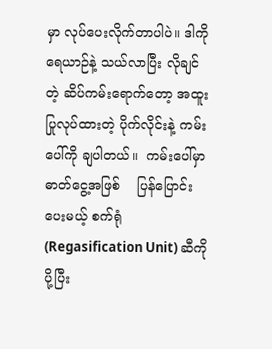မှာ လုပ်ပေးလိုက်တာပါပဲ။ ဒါကိုရေယာဉ်နဲ့ သယ်လာပြီး လိုချင်တဲ့ ဆိပ်ကမ်းရောက်တော့ အထူးပြုလုပ်ထားတဲ့ ပိုက်လိုင်းနဲ့ ကမ်းပေါ်ကို ချပါတယ်။  ကမ်းပေါ်မှာဓာတ်ငွေ့အဖြစ်    ပြန်ပြောင်းပေးမယ့် စက်ရုံ (Regasification Unit) ဆီကိုပို့ပြီး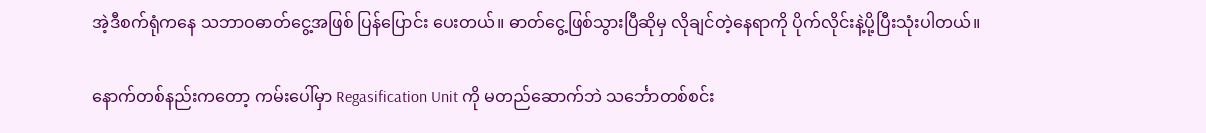အဲ့ဒီစက်ရုံကနေ သဘာဝဓာတ်ငွေ့အဖြစ် ပြန်ပြောင်း ပေးတယ်။ ဓာတ်ငွေ့ဖြစ်သွားပြီဆိုမှ လိုချင်တဲ့နေရာကို ပိုက်လိုင်းနဲ့ပို့ပြီးသုံးပါတယ်။

နောက်တစ်နည်းကတော့ ကမ်းပေါ်မှာ Regasification Unit ကို မတည်ဆောက်ဘဲ သင်္ဘောတစ်စင်း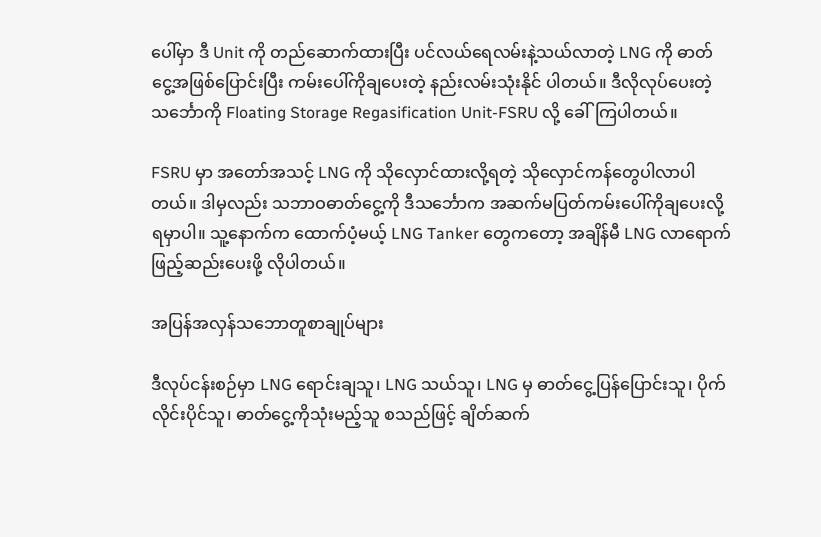ပေါ်မှာ ဒီ Unit ကို တည်ဆောက်ထားပြီး ပင်လယ်ရေလမ်းနဲ့သယ်လာတဲ့ LNG ကို ဓာတ်ငွေ့အဖြစ်ပြောင်းပြီး ကမ်းပေါ်ကိုချပေးတဲ့ နည်းလမ်းသုံးနိုင် ပါတယ်။ ဒီလိုလုပ်ပေးတဲ့သင်္ဘောကို Floating Storage Regasification Unit-FSRU လို့ ခေါ်ကြပါတယ်။

FSRU မှာ အတော်အသင့် LNG ကို သိုလှောင်ထားလို့ရတဲ့ သိုလှောင်ကန်တွေပါလာပါတယ်။ ဒါမှလည်း သဘာဝဓာတ်ငွေ့ကို ဒီသင်္ဘောက အဆက်မပြတ်ကမ်းပေါ်ကိုချပေးလို့ရမှာပါ။ သူ့နောက်က ထောက်ပံ့မယ့် LNG Tanker တွေကတော့ အချိန်မီ LNG လာရောက်ဖြည့်ဆည်းပေးဖို့ လိုပါတယ်။

အပြန်အလှန်သဘောတူစာချုပ်များ

ဒီလုပ်ငန်းစဉ်မှာ LNG ရောင်းချသူ၊ LNG သယ်သူ၊ LNG မှ ဓာတ်ငွေ့ပြန်ပြောင်းသူ၊ ပိုက်လိုင်းပိုင်သူ၊ ဓာတ်ငွေ့ကိုသုံးမည့်သူ စသည်ဖြင့် ချိတ်ဆက်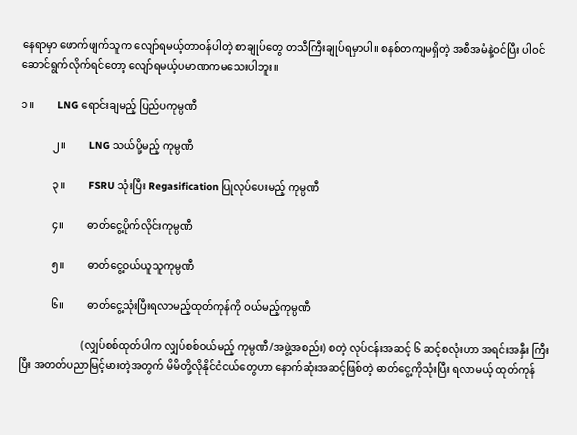နေရာမှာ ဖောက်ဖျက်သူက လျော်ရမယ့်တာဝန်ပါတဲ့ စာချုပ်တွေ တသီကြီးချုပ်ရမှာပါ။ စနစ်တကျမရှိတဲ့ အစီအမံနဲ့ဝင်ပြီး ပါဝင်ဆောင်ရွက်လိုက်ရင်တော့ လျော်ရမယ့်ပမာဏကမသေးပါဘူး။

၁။         LNG ရောင်းချမည့် ပြည်ပကုမ္ပဏီ

            ၂။         LNG သယ်ပို့မည့် ကုမ္ပဏီ

            ၃။         FSRU သုံးပြီး Regasification ပြုလုပ်ပေးမည့် ကုမ္ပဏီ

            ၄။         ဓာတ်ငွေ့ပိုက်လိုင်းကုမ္ပဏီ

            ၅။         ဓာတ်ငွေ့ဝယ်ယူသူကုမ္ပဏီ

            ၆။         ဓာတ်ငွေ့သုံးပြီးရလာမည့်ထုတ်ကုန်ကို ဝယ်မည့်ကုမ္ပဏီ

                        (လျှပ်စစ်ထုတ်ပါက လျှပ်စစ်ဝယ်မည့် ကုမ္ပဏီ/အဖွဲ့အစည်း) စတဲ့ လုပ်ငန်းအဆင့် ၆ ဆင့်စလုံးဟာ အရင်းအနှီး ကြီးပြီး အတတ်ပညာမြင့်မားတဲ့အတွက် မိမိတို့လိုနိုင်ငံငယ်တွေဟာ နောက်ဆုံးအဆင့်ဖြစ်တဲ့ ဓာတ်ငွေ့ကိုသုံးပြီး ရလာမယ့် ထုတ်ကုန်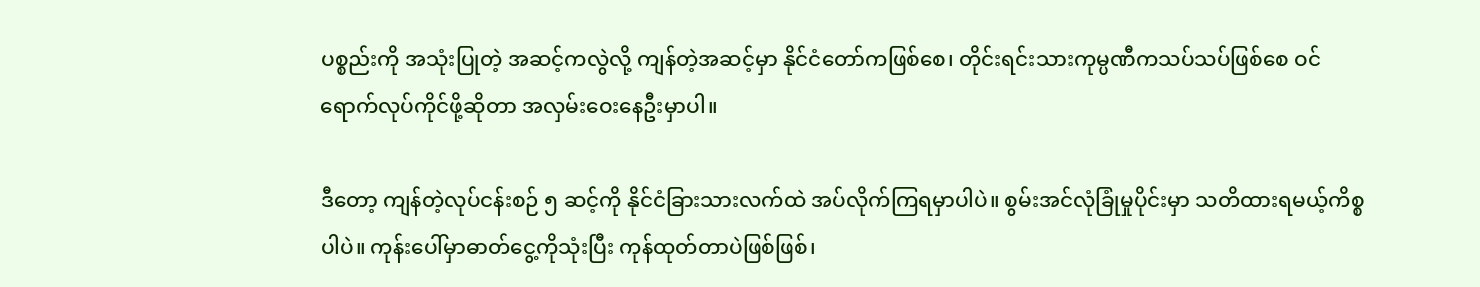ပစ္စည်းကို အသုံးပြုတဲ့ အဆင့်ကလွဲလို့ ကျန်တဲ့အဆင့်မှာ နိုင်ငံတော်ကဖြစ်စေ၊ တိုင်းရင်းသားကုမ္ပဏီကသပ်သပ်ဖြစ်စေ ဝင်ရောက်လုပ်ကိုင်ဖို့ဆိုတာ အလှမ်းဝေးနေဦးမှာပါ။

ဒီတော့ ကျန်တဲ့လုပ်ငန်းစဉ် ၅ ဆင့်ကို နိုင်ငံခြားသားလက်ထဲ အပ်လိုက်ကြရမှာပါပဲ။ စွမ်းအင်လုံခြုံမှုပိုင်းမှာ သတိထားရမယ့်ကိစ္စပါပဲ။ ကုန်းပေါ်မှာဓာတ်ငွေ့ကိုသုံးပြီး ကုန်ထုတ်တာပဲဖြစ်ဖြစ်၊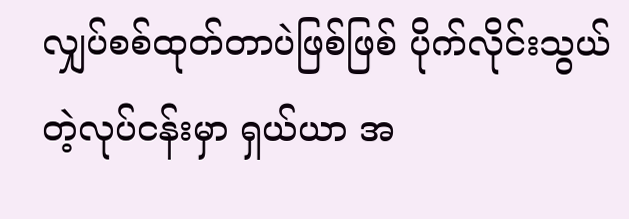လျှပ်စစ်ထုတ်တာပဲဖြစ်ဖြစ် ပိုက်လိုင်းသွယ်တဲ့လုပ်ငန်းမှာ ရှယ်ယာ အ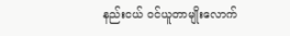နည်းငယ် ဝင်ယူတာမျိုးလောက်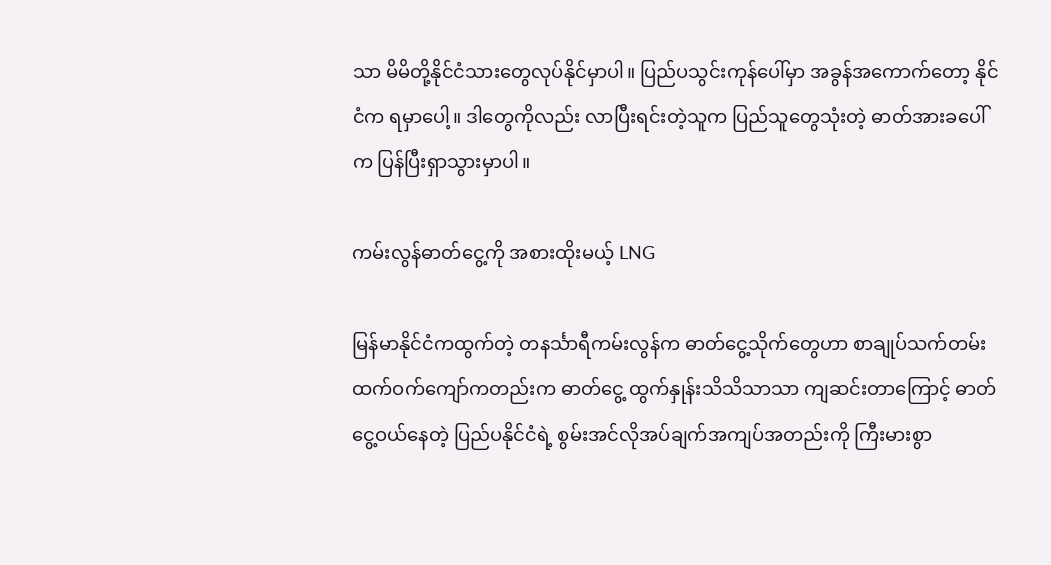သာ မိမိတို့နိုင်ငံသားတွေလုပ်နိုင်မှာပါ။ ပြည်ပသွင်းကုန်ပေါ်မှာ အခွန်အကောက်တော့ နိုင်ငံက ရမှာပေါ့။ ဒါတွေကိုလည်း လာပြီးရင်းတဲ့သူက ပြည်သူတွေသုံးတဲ့ ဓာတ်အားခပေါ်က ပြန်ပြီးရှာသွားမှာပါ။

ကမ်းလွန်ဓာတ်ငွေ့ကို အစားထိုးမယ့် LNG

မြန်မာနိုင်ငံကထွက်တဲ့ တနင်္သာရီကမ်းလွန်က ဓာတ်ငွေ့သိုက်တွေဟာ စာချုပ်သက်တမ်း ထက်ဝက်ကျော်ကတည်းက ဓာတ်ငွေ့ ထွက်နှုန်းသိသိသာသာ ကျဆင်းတာကြောင့် ဓာတ်ငွေ့ဝယ်နေတဲ့ ပြည်ပနိုင်ငံရဲ့ စွမ်းအင်လိုအပ်ချက်အကျပ်အတည်းကို ကြီးမားစွာ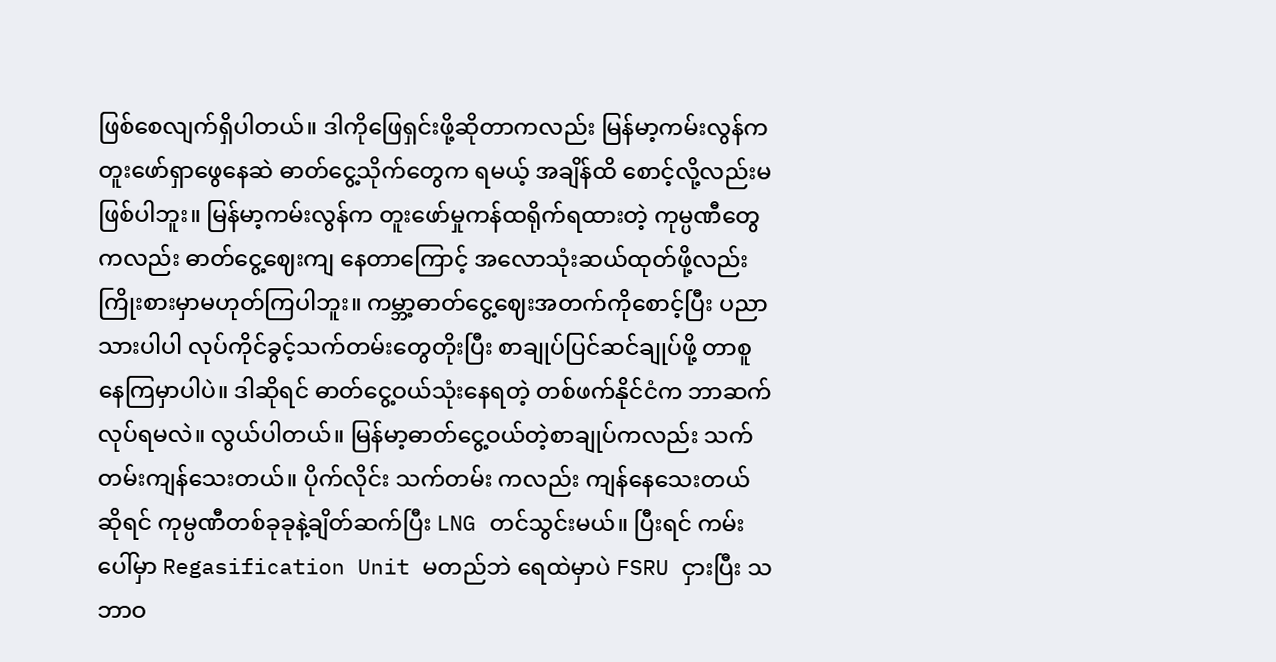ဖြစ်စေလျက်ရှိပါတယ်။ ဒါကိုဖြေရှင်းဖို့ဆိုတာကလည်း မြန်မာ့ကမ်းလွန်က တူးဖော်ရှာဖွေနေဆဲ ဓာတ်ငွေ့သိုက်တွေက ရမယ့် အချိန်ထိ စောင့်လို့လည်းမဖြစ်ပါဘူး။ မြန်မာ့ကမ်းလွန်က တူးဖော်မှုကန်ထရိုက်ရထားတဲ့ ကုမ္ပဏီတွေကလည်း ဓာတ်ငွေ့ဈေးကျ နေတာကြောင့် အလောသုံးဆယ်ထုတ်ဖို့လည်း ကြိုးစားမှာမဟုတ်ကြပါဘူး။ ကမ္ဘာ့ဓာတ်ငွေ့ဈေးအတက်ကိုစောင့်ပြီး ပညာသားပါပါ လုပ်ကိုင်ခွင့်သက်တမ်းတွေတိုးပြီး စာချုပ်ပြင်ဆင်ချုပ်ဖို့ တာစူနေကြမှာပါပဲ။ ဒါဆိုရင် ဓာတ်ငွေ့ဝယ်သုံးနေရတဲ့ တစ်ဖက်နိုင်ငံက ဘာဆက်လုပ်ရမလဲ။ လွယ်ပါတယ်။ မြန်မာ့ဓာတ်ငွေ့ဝယ်တဲ့စာချုပ်ကလည်း သက်တမ်းကျန်သေးတယ်။ ပိုက်လိုင်း သက်တမ်း ကလည်း ကျန်နေသေးတယ်ဆိုရင် ကုမ္ပဏီတစ်ခုခုနဲ့ချိတ်ဆက်ပြီး LNG တင်သွင်းမယ်။ ပြီးရင် ကမ်းပေါ်မှာ Regasification Unit မတည်ဘဲ ရေထဲမှာပဲ FSRU ငှားပြီး သဘာဝ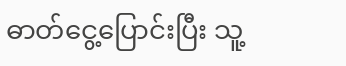ဓာတ်ငွေ့ပြောင်းပြီး သူ့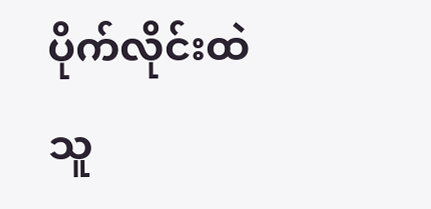ပိုက်လိုင်းထဲသူ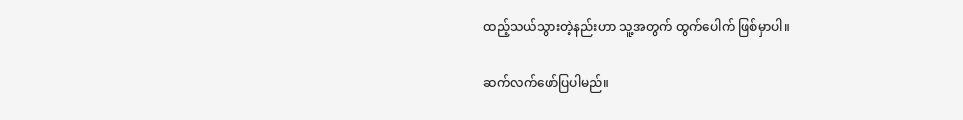ထည့်သယ်သွားတဲ့နည်းဟာ သူ့အတွက် ထွက်ပေါက် ဖြစ်မှာပါ။

ဆက်လက်ဖော်ပြပါမည်။